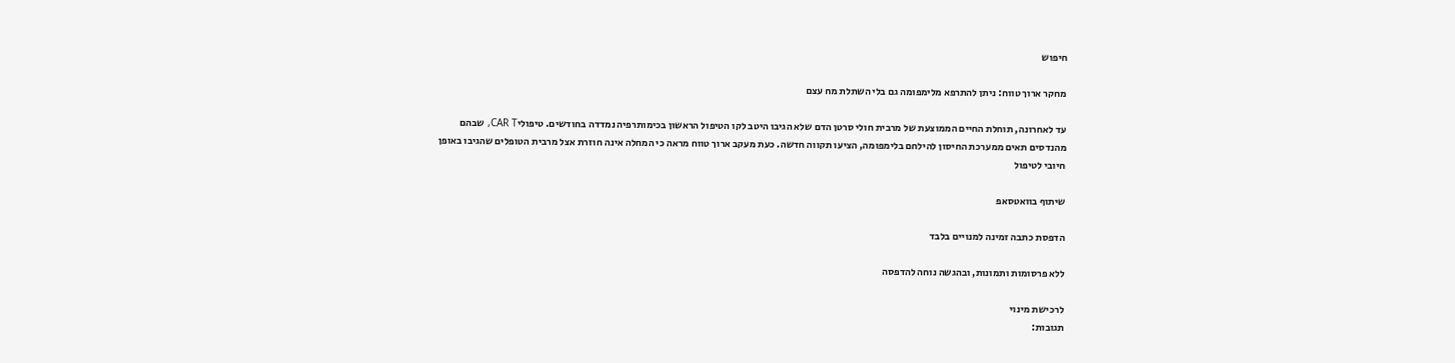חיפוש

מחקר ארוך טווח: ניתן להתרפא מלימפומה גם בלי השתלת מח עצם

עד לאחרונה, תוחלת החיים הממוצעת של מרבית חולי סרטן הדם שלא הגיבו היטב לקו הטיפול הראשון בכימותרפיה נמדדה בחודשים. טיפוליCAR T, שבהם מהנדסים תאים ממערכת החיסון להילחם בלימפומה, הציעו תקווה חדשה. כעת מעקב ארוך טווח מראה כי המחלה אינה חוזרת אצל מרבית הטופלים שהגיבו באופן חיובי לטיפול

שיתוף בוואטסאפ

הדפסת כתבה זמינה למנויים בלבד

ללא פרסומות ותמונות, ובהגשה נוחה להדפסה

לרכישת מינוי
תגובות: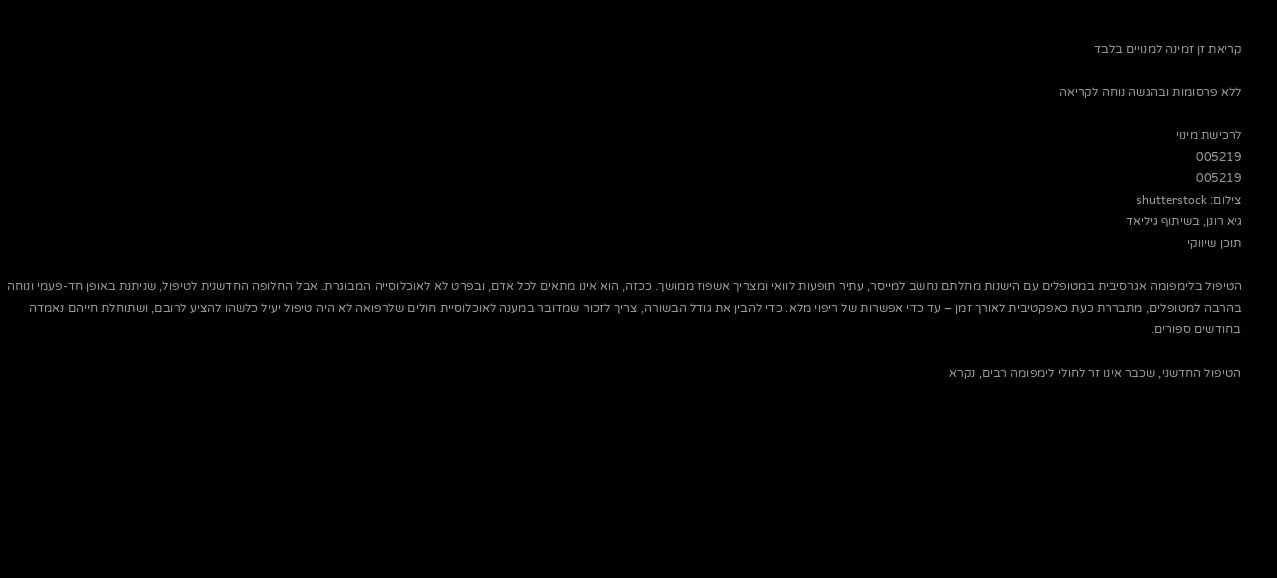קריאת זן זמינה למנויים בלבד

ללא פרסומות ובהגשה נוחה לקריאה

לרכישת מינוי
005219
005219
צילום: shutterstock
גיא רונן, בשיתוף גיליאד
תוכן שיווקי

הטיפול בלימפומה אגרסיבית במטופלים עם הישנות מחלתם נחשב למייסר, עתיר תופעות לוואי ומצריך אשפוז ממושך. ככזה, הוא אינו מתאים לכל אדם, ובפרט לא לאוכלוסייה המבוגרת. אבל החלופה החדשנית לטיפול, שניתנת באופן חד-פעמי ונוחה בהרבה למטופלים, מתבררת כעת כאפקטיבית לאורך זמן – עד כדי אפשרות של ריפוי מלא. כדי להבין את גודל הבשורה, צריך לזכור שמדובר במענה לאוכלוסיית חולים שלרפואה לא היה טיפול יעיל כלשהו להציע לרובם, ושתוחלת חייהם נאמדה בחודשים ספורים.

הטיפול החדשני, שכבר אינו זר לחולי לימפומה רבים, נקרא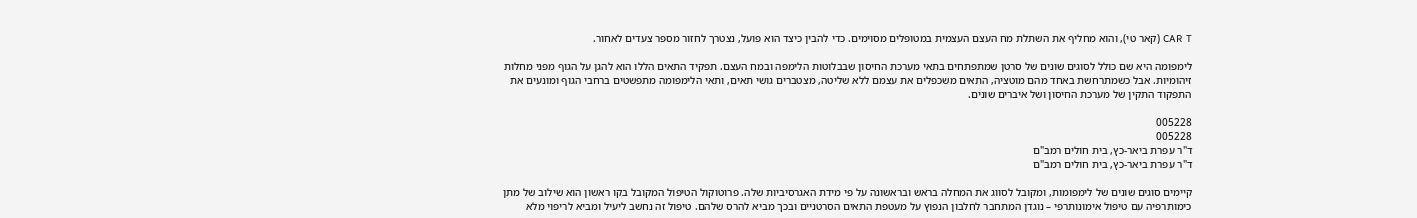CAR T (קאר טי), והוא מחליף את השתלת מח העצם העצמית במטופלים מסוימים. כדי להבין כיצד הוא פועל, נצטרך לחזור מספר צעדים לאחור.

לימפומה היא שם כולל לסוגים שונים של סרטן שמתפתחים בתאי מערכת החיסון שבבלוטות הלימפה ובמח העצם. תפקיד התאים הללו הוא להגן על הגוף מפני מחלות זיהומיות. אבל כשמתרחשת באחד מהם מוטציה, התאים משכפלים את עצמם ללא שליטה, מצטברים גושי תאים, ותאי הלימפומה מתפשטים ברחבי הגוף ומונעים את התפקוד התקין של מערכת החיסון ושל איברים שונים.

005228
005228
ד"ר עפרת ביאר-כץ, בית חולים רמב"ם
ד"ר עפרת ביאר-כץ, בית חולים רמב"ם

קיימים סוגים שונים של לימפומות, ומקובל לסווג את המחלה בראש ובראשונה על פי מידת האגרסיביות שלה. פרוטוקול הטיפול המקובל בקו ראשון הוא שילוב של מתן כימותרפיה עם טיפול אימונותרפי – נוגדן המתחבר לחלבון הנפוץ על מעטפת התאים הסרטניים ובכך מביא להרס שלהם. טיפול זה נחשב ליעיל ומביא לריפוי מלא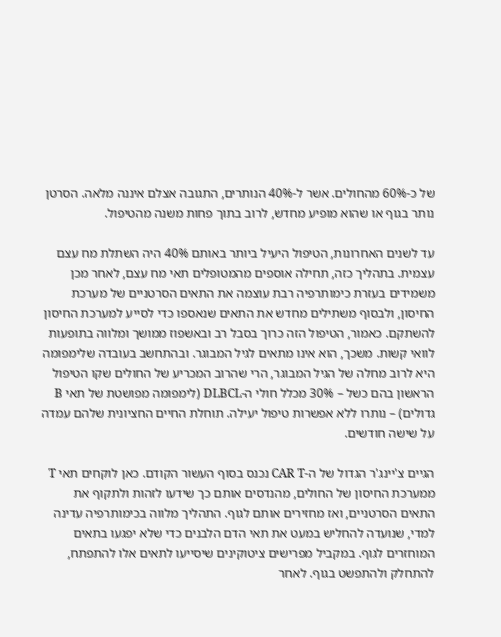של כ-60% מהחולים. אשר ל-40% הנותרים, התגובה אצלם איננה מלאה. הסרטן נותר בגוף או שהוא מופיע מחדש, לרוב בתוך פחות משנה מהטיפול.

עד לשנים האחרונות, הטיפול היעיל ביותר באותם 40% היה השתלת מח עצם עצמית. בתהליך כזה, תחילה אוספים מהמטופלים תאי מח עצם, לאחר מכן משמידים בעזרת כימותרפיה רבת עוצמה את התאים הסרטניים של מערכת החיסון, ולבסוף משתילים מחדש את התאים שנאספו כדי לסייע למערכת החיסון להשתקם. כאמור, הטיפול הזה כרוך בסבל רב ובאשפוז ממושך ומלווה בתופעות לוואי קשות. משכך, הוא אינו מתאים לגיל המבוגר. ובהתחשב בעובדה שלימפומה היא לרוב מחלה של הגיל המבוגר, הרי שהרוב המכריע של החולים שקו הטיפול הראשון בהם כשל – 30% מכלל חולי ה-DLBCL (לימפומה מפושטת של תאי B גדולים) – נותרו ללא אפשרות טיפול יעילה. תוחלת החיים החציונית שלהם עמדה על שישה חודשים.

הגיים צ'יינג'ר הגדול של ה-CAR T נכנס בסוף העשור הקודם. כאן לוקחים תאי T ממערכת החיסון של החולים, מהנדסים אותם כך שידעו לזהות ולתקוף את התאים הסרטניים, ואז מחזירים אותם לגוף. התהליך מלווה בכימותרפיה עדינה למדי, שנועדה להחליש במעט את תאי הדם הלבנים כדי שלא יפגעו בתאים המוחזרים לגוף. במקביל מפרישים ציטוקינים שיסייעו לתאים אלו להתפתח, להתחלק ולהתפשט בגוף. לאחר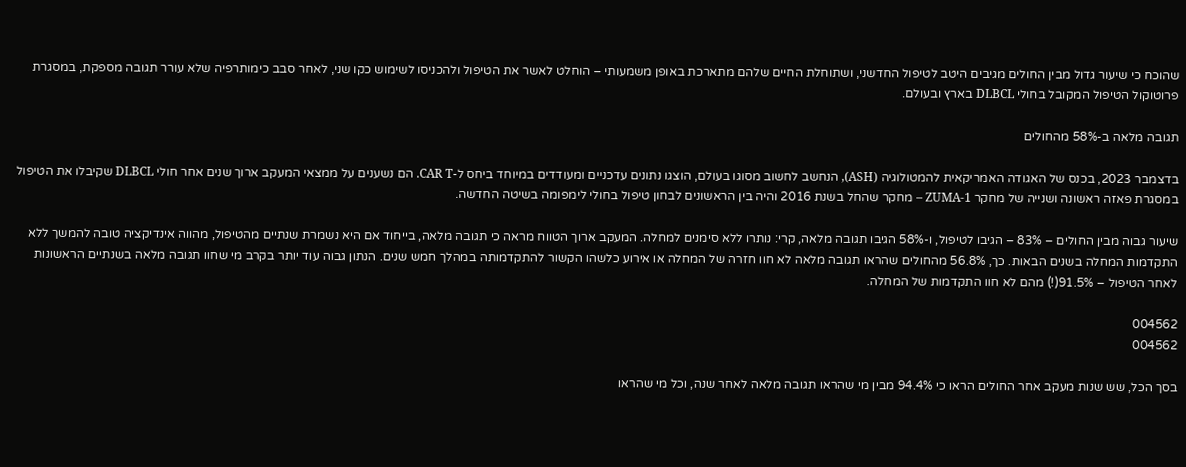שהוכח כי שיעור גדול מבין החולים מגיבים היטב לטיפול החדשני, ושתוחלת החיים שלהם מתארכת באופן משמעותי – הוחלט לאשר את הטיפול ולהכניסו לשימוש כקו שני, לאחר סבב כימותרפיה שלא עורר תגובה מספקת, במסגרת פרוטוקול הטיפול המקובל בחולי DLBCL בארץ ובעולם.

תגובה מלאה ב-58% מהחולים

בדצמבר 2023, בכנס של האגודה האמריקאית להמטולוגיה (ASH), הנחשב לחשוב מסוגו בעולם, הוצגו נתונים עדכניים ומעודדים במיוחד ביחס ל-CAR T. הם נשענים על ממצאי המעקב ארוך שנים אחר חולי DLBCL שקיבלו את הטיפול במסגרת פאזה ראשונה ושנייה של מחקר ZUMA-1 – מחקר שהחל בשנת 2016 והיה בין הראשונים לבחון טיפול בחולי לימפומה בשיטה החדשה.

שיעור גבוה מבין החולים – 83% – הגיבו לטיפול, ו-58% הגיבו תגובה מלאה, קרי: נותרו ללא סימנים למחלה. המעקב ארוך הטווח מראה כי תגובה מלאה, בייחוד אם היא נשמרת שנתיים מהטיפול, מהווה אינדיקציה טובה להמשך ללא התקדמות המחלה בשנים הבאות. כך, 56.8% מהחולים שהראו תגובה מלאה לא חוו חזרה של המחלה או אירוע כלשהו הקשור להתקדמותה במהלך חמש שנים. הנתון גבוה עוד יותר בקרב מי שחוו תגובה מלאה בשנתיים הראשונות לאחר הטיפול – 91.5%(!) מהם לא חוו התקדמות של המחלה.

004562
004562

בסך הכל, שש שנות מעקב אחר החולים הראו כי 94.4% מבין מי שהראו תגובה מלאה לאחר שנה, וכל מי שהראו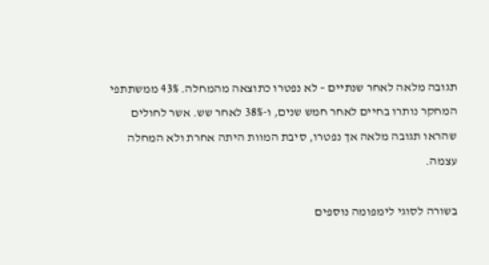תגובה מלאה לאחר שנתיים – לא נפטרו כתוצאה מהמחלה. 43% ממשתתפי המחקר נותרו בחיים לאחר חמש שנים, ו-38% לאחר שש. אשר לחולים שהראו תגובה מלאה אך נפטרו, סיבת המוות היתה אחרת ולא המחלה עצמה.

בשורה לסוגי לימפומה נוספים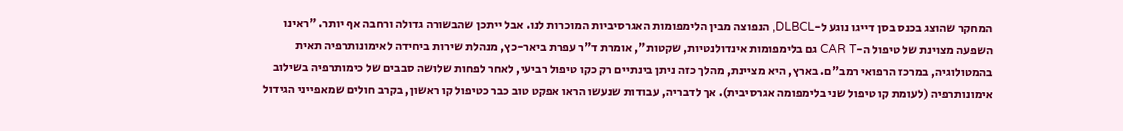המחקר שהוצג בכנס בסן דייגו נוגע ל-DLBCL, הנפוצה מבין הלימפומות האגרסיביות המוכרות לנו. אבל ייתכן שהבשורה גדולה ורחבה אף יותר. "ראינו השפעה מצוינת של טיפול ה-CAR T גם בלימפומות אינדולנטיות, שקטות", אומרת ד"ר עפרת ביאר-כץ, מנהלת שירות ביחידה לאימונותרפיה תאית בהמטולוגיה, במרכז הרפואי רמב"ם. בארץ, היא מציינת, מהלך כזה ניתן בינתיים רק כקו טיפול רביעי, לאחר לפחות שלושה סבבים של כימותרפיה בשילוב אימונותרפיה (לעומת קו טיפול שני בלימפומה אגרסיבית). אך לדבריה, עבודות שנעשו הראו אפקט טוב כבר כטיפול קו ראשון, בקרב חולים שמאפייני הגידול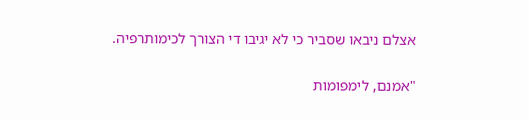אצלם ניבאו שסביר כי לא יגיבו די הצורך לכימותרפיה.

"אמנם, לימפומות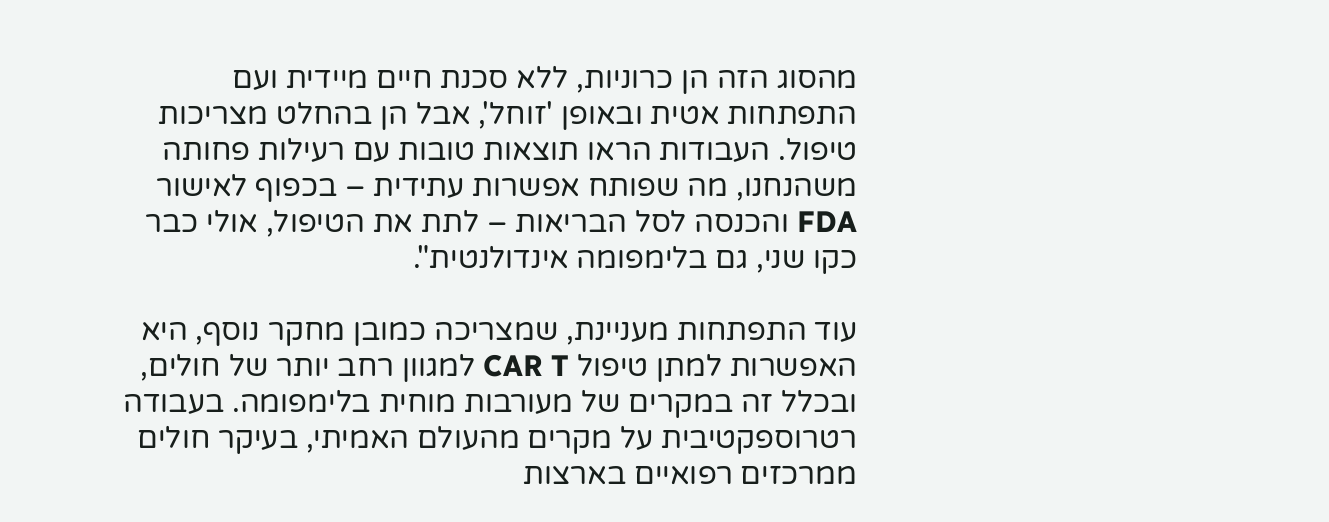מהסוג הזה הן כרוניות, ללא סכנת חיים מיידית ועם התפתחות אטית ובאופן 'זוחל', אבל הן בהחלט מצריכות טיפול. העבודות הראו תוצאות טובות עם רעילות פחותה משהנחנו, מה שפותח אפשרות עתידית – בכפוף לאישור FDA והכנסה לסל הבריאות – לתת את הטיפול, אולי כבר כקו שני, גם בלימפומה אינדולנטית".

עוד התפתחות מעניינת, שמצריכה כמובן מחקר נוסף, היא האפשרות למתן טיפול CAR T למגוון רחב יותר של חולים, ובכלל זה במקרים של מעורבות מוחית בלימפומה. בעבודה רטרוספקטיבית על מקרים מהעולם האמיתי, בעיקר חולים ממרכזים רפואיים בארצות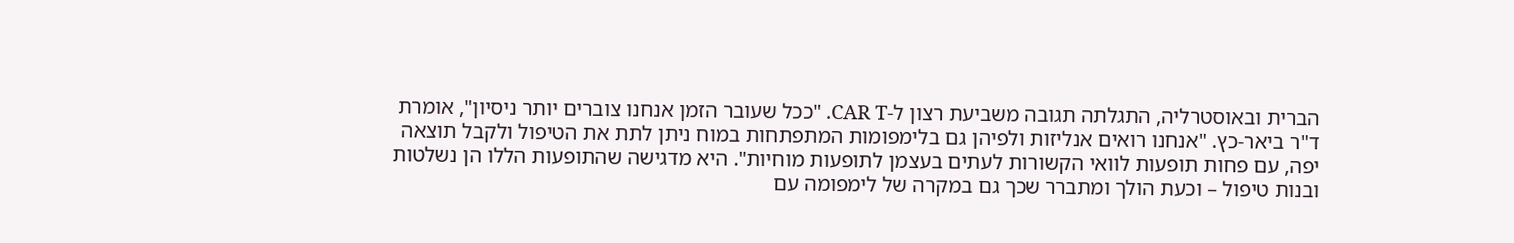הברית ובאוסטרליה, התגלתה תגובה משביעת רצון ל-CAR T. "ככל שעובר הזמן אנחנו צוברים יותר ניסיון", אומרת ד"ר ביאר-כץ. "אנחנו רואים אנליזות ולפיהן גם בלימפומות המתפתחות במוח ניתן לתת את הטיפול ולקבל תוצאה יפה, עם פחות תופעות לוואי הקשורות לעתים בעצמן לתופעות מוחיות". היא מדגישה שהתופעות הללו הן נשלטות ובנות טיפול – וכעת הולך ומתברר שכך גם במקרה של לימפומה עם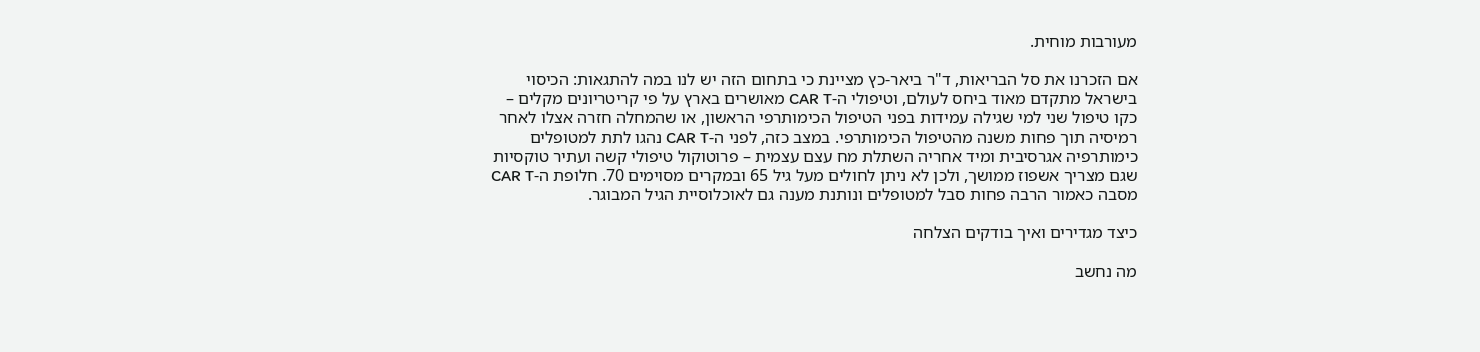מעורבות מוחית.

אם הזכרנו את סל הבריאות, ד"ר ביאר-כץ מציינת כי בתחום הזה יש לנו במה להתגאות: הכיסוי בישראל מתקדם מאוד ביחס לעולם, וטיפולי ה-CAR T מאושרים בארץ על פי קריטריונים מקלים – כקו טיפול שני למי שגילה עמידות בפני הטיפול הכימותרפי הראשון, או שהמחלה חזרה אצלו לאחר רמיסיה תוך פחות משנה מהטיפול הכימותרפי. במצב כזה, לפני ה-CAR T נהגו לתת למטופלים כימותרפיה אגרסיבית ומיד אחריה השתלת מח עצם עצמית – פרוטוקול טיפולי קשה ועתיר טוקסיות שגם מצריך אשפוז ממושך, ולכן לא ניתן לחולים מעל גיל 65 ובמקרים מסוימים 70. חלופת ה-CAR T מסבה כאמור הרבה פחות סבל למטופלים ונותנת מענה גם לאוכלוסיית הגיל המבוגר.

כיצד מגדירים ואיך בודקים הצלחה

מה נחשב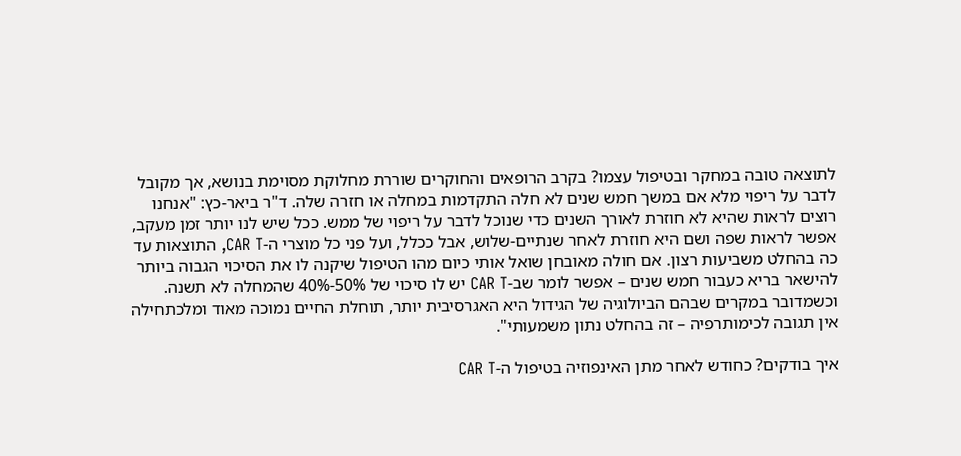לתוצאה טובה במחקר ובטיפול עצמו? בקרב הרופאים והחוקרים שוררת מחלוקת מסוימת בנושא, אך מקובל לדבר על ריפוי מלא אם במשך חמש שנים לא חלה התקדמות במחלה או חזרה שלה. ד"ר ביאר-כץ: "אנחנו רוצים לראות שהיא לא חוזרת לאורך השנים כדי שנוכל לדבר על ריפוי של ממש. ככל שיש לנו יותר זמן מעקב, אפשר לראות שפה ושם היא חוזרת לאחר שנתיים-שלוש, אבל ככלל, ועל פני כל מוצרי ה-CAR T, התוצאות עד כה בהחלט משביעות רצון. אם חולה מאובחן שואל אותי כיום מהו הטיפול שיקנה לו את הסיכוי הגבוה ביותר להישאר בריא כעבור חמש שנים – אפשר לומר שב-CAR T יש לו סיכוי של 50%-40% שהמחלה לא תשנה. וכשמדובר במקרים שבהם הביולוגיה של הגידול היא האגרסיבית יותר, תוחלת החיים נמוכה מאוד ומלכתחילה אין תגובה לכימותרפיה – זה בהחלט נתון משמעותי".

איך בודקים? כחודש לאחר מתן האינפוזיה בטיפול ה-CAR T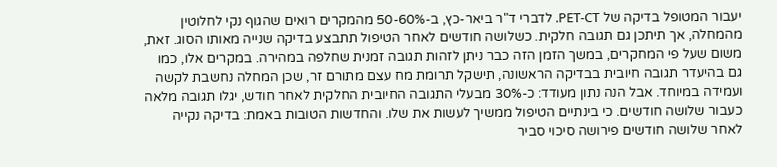יעבור המטופל בדיקה של PET-CT. לדברי ד"ר ביאר-כץ, ב-50-60% מהמקרים רואים שהגוף נקי לחלוטין מהמחלה, אך תיתכן גם תגובה חלקית. כשלושה חודשים לאחר הטיפול תתבצע בדיקה שנייה מאותו הסוג. זאת, משום שעל פי המחקרים, במשך הזמן הזה כבר ניתן לזהות תגובה זמנית שחלפה במהירה. במקרים אלו, כמו גם בהיעדר תגובה חיובית בבדיקה הראשונה, תישקל תרומת מח עצם מתורם זר, שכן המחלה נחשבת לקשה ועמידה במיוחד. אבל הנה נתון מעודד: כ-30% מבעלי התגובה החיובית החלקית לאחר חודש, יגלו תגובה מלאה כעבור שלושה חודשים. כי בינתיים הטיפול ממשיך לעשות את שלו. והחדשות הטובות באמת: בדיקה נקייה לאחר שלושה חודשים פירושה סיכוי סביר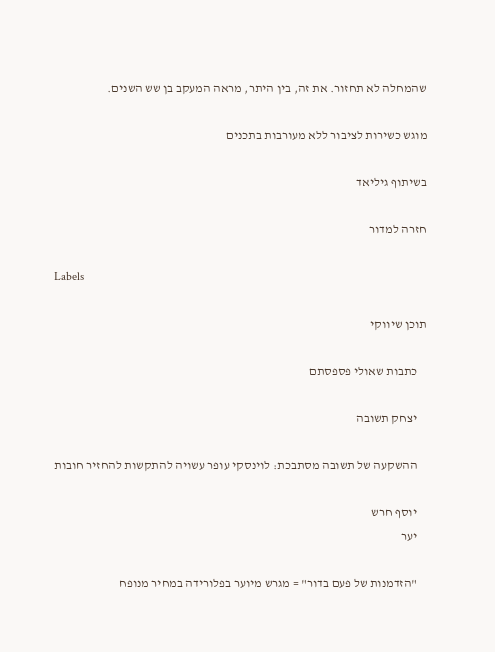שהמחלה לא תחזור. את זה, בין היתר, מראה המעקב בן שש השנים.

מוגש כשירות לציבור ללא מעורבות בתכנים

בשיתוף גיליאד

חזרה למדור

Labels

תוכן שיווקי

    כתבות שאולי פספסתם

    יצחק תשובה

    ההשקעה של תשובה מסתבכת: לוינסקי עופר עשויה להתקשות להחזיר חובות

    יוסף חרש
    יער

    "הזדמנות של פעם בדור" = מגרש מיוער בפלורידה במחיר מנופח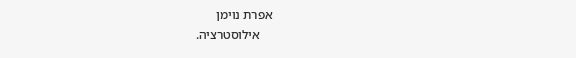אפרת נוימן
    אילוסטרציה.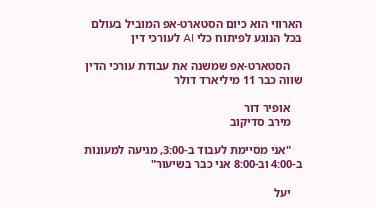הארווי הוא כיום הסטארט-אפ המוביל בעולם בכל הנוגע לפיתוח כלי AI לעורכי דין

    הסטארט-אפ שמשנה את עבודת עורכי הדין שווה כבר 11 מיליארד דולר

    אופיר דור
    מירב סדיקוב

    "אני מסיימת לעבוד ב-3:00, מגיעה למעונות ב-4:00 וב-8:00 אני כבר בשיעור"

    יעל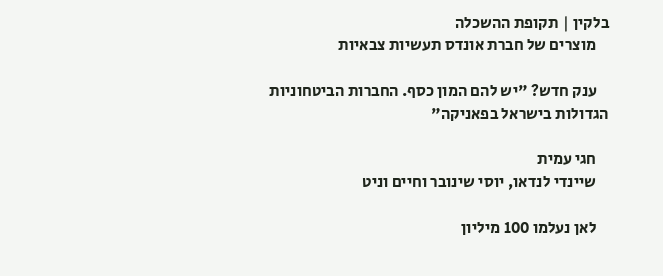בלקין | תקופת ההשכלה
    מוצרים של חברת אונדס תעשיות צבאיות

    ענק חדש? "יש להם המון כסף. החברות הביטחוניות הגדולות בישראל בפאניקה"

    חגי עמית
    שיינדי לנדאו, יוסי שינובר וחיים וניט

    לאן נעלמו 100 מיליון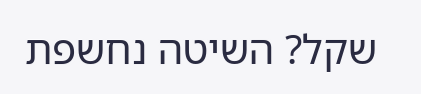שקל? השיטה נחשפת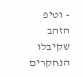- וטיפ הזהב שקיבלו הנחקרים